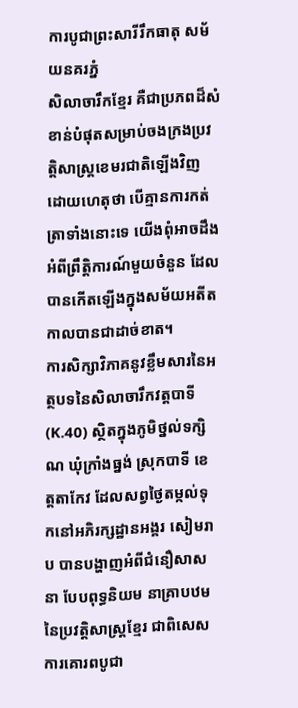ការបូជាព្រះសារីរឹកធាតុ សម័យនគរភ្នំ
សិលាចារឹកខ្មែរ គឺជាប្រភពដ៏សំខាន់បំផុតសម្រាប់ចងក្រងប្រវត្តិសាស្ត្រខេមរជាតិឡើងវិញ ដោយហេតុថា បើគ្មានការកត់ត្រាទាំងនោះទេ យើងពុំអាចដឹងអំពីព្រឹត្តិការណ៍មួយចំនួន ដែលបានកើតឡើងក្នុងសម័យអតីតកាលបានជាដាច់ខាត។
ការសិក្សាវិភាគនូវខ្លឹមសារនៃអត្ថបទនៃសិលាចារឹកវត្តបាទី (K.40) ស្ថិតក្នុងភូមិថ្នល់ទក្សិណ ឃុំក្រាំងធ្នង់ ស្រុកបាទី ខេត្តតាកែវ ដែលសព្វថ្ងៃតម្កល់ទុកនៅអភិរក្សដ្ឋានអង្គរ សៀមរាប បានបង្ហាញអំពីជំនឿសាសនា បែបពុទ្ធនិយម នាគ្រាបឋម នៃប្រវត្តិសាស្ត្រខ្មែរ ជាពិសេសការគោរពបូជា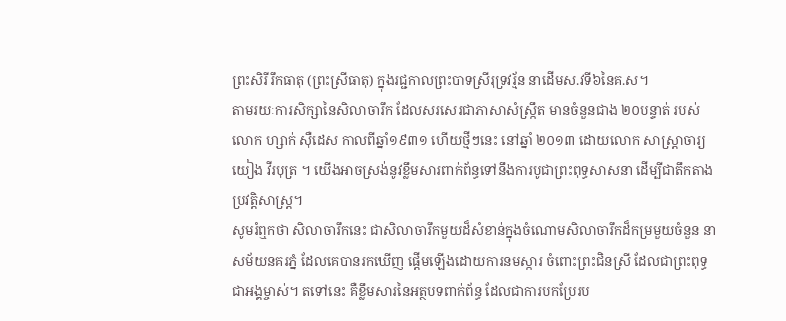ព្រះសិរីរឹកធាតុ (ព្រះស្រីធាតុ) ក្នុងរជ្ជកាលព្រះបាទស្រីរុទ្រវរ្ម័ន នាដើមស.វទី៦នៃគ.ស។
តាមរយៈការសិក្សានៃសិលាចារឹក ដែលសរសេរជាភាសាសំស្ក្រឹត មានចំនួនជាង ២០បន្ទាត់ របស់លោក ហ្សាក់ ស៊ឺដេស កាលពីឆ្នាំ១៩៣១ ហើយថ្មីៗនេះ នៅឆ្នាំ ២០១៣ ដោយលោក សាស្ត្រាចារ្យ យៀង វីរបុត្រ ។ យើងអាចស្រង់នូវខ្លឹមសារពាក់ព័ន្ធទៅនឹងការបូជាព្រះពុទ្ធសាសនា ដើម្បីជាតឹកតាងប្រវត្តិសាស្ត្រ។
សូមរំឮកថា សិលាចារឹកនេះ ជាសិលាចារឹកមួយដ៏សំខាន់ក្នុងចំណោមសិលាចារឹកដ៏កម្រមួយចំនួន នាសម័យនគរភ្នំ ដែលគេបានរកឃើញ ផ្តើមឡើងដោយការនមស្ការ ចំពោះព្រះជិនស្រី ដែលជាព្រះពុទ្ធជាអង្គម្ចាស់។ តទៅនេះ គឺខ្លឹមសារនៃអត្ថបទពាក់ព័ន្ធ ដែលជាការបកប្រែរប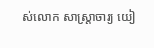ស់លោក សាស្ត្រាចារ្យ យៀ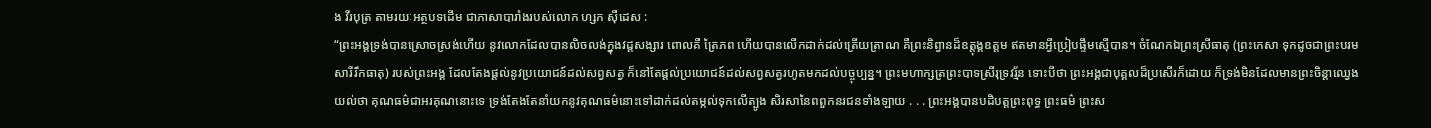ង វីរបុត្រ តាមរយៈអត្ថបទដើម ជាភាសាបារាំងរបស់លោក ហ្សក ស៊ឺដេស :
“ព្រះអង្គទ្រង់បានស្រោចស្រង់ហើយ នូវលោកដែលបានលិចលង់ក្នុងវដ្តសង្សារ ពោលគឺ ត្រៃភព ហើយបានលើកដាក់ដល់ត្រើយត្រាណ គឺព្រះនិព្វានដ៏ឧត្តុង្គឧត្តម ឥតមានអ្វីប្រៀបផ្ទឹមស្មើបាន។ ចំណែកឯព្រះស្រីធាតុ (ព្រះកេសា ទុកដូចជាព្រះបរមសារីរឹកធាតុ) របស់ព្រះអង្គ ដែលតែងផ្តល់នូវប្រយោជន៍ដល់សព្វសត្វ ក៏នៅតែផ្តល់ប្រយោជន៍ដល់សព្វសត្វរហូតមកដល់បច្ចុប្បន្ន។ ព្រះមហាក្សត្រព្រះបាទស្រីរុទ្រវរ្ម័ន ទោះបីថា ព្រះអង្គជាបុគ្គលដ៏ប្រសើរក៏ដោយ ក៏ទ្រង់មិនដែលមានព្រះចិន្តាឈ្វេងយល់ថា គុណធម៌ជាអរគុណនោះទេ ទ្រង់តែងតែនាំយកនូវគុណធម៌នោះទៅដាក់ដល់តម្កល់ទុកលើត្បូង សិរសានៃពពួកនរជនទាំងឡាយ . . . ព្រះអង្គបានបដិបត្តព្រះពុទ្ធ ព្រះធម៌ ព្រះស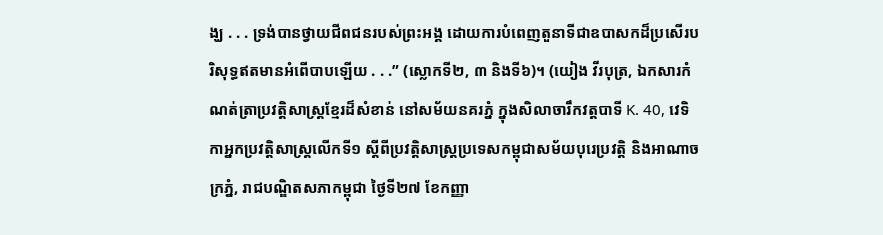ង្ឃ . . . ទ្រង់បានថ្វាយជីពជនរបស់ព្រះអង្គ ដោយការបំពេញតួនាទីជាឧបាសកដ៏ប្រសើរបរិសុទ្ធឥតមានអំពើបាបឡើយ . . .” (ស្លោកទី២, ៣ និងទី៦)។ (យៀង វីរបុត្រ, ឯកសារកំណត់ត្រាប្រវត្តិសាស្ត្រខ្មែរដ៏សំខាន់ នៅសម័យនគរភ្នំ ក្នុងសិលាចារឹកវត្តបាទី K. 40, វេទិកាអ្នកប្រវត្តិសាស្ត្រលើកទី១ ស្តីពីប្រវត្តិសាស្ត្រប្រទេសកម្ពុជាសម័យបុរេប្រវត្តិ និងអាណាចក្រភ្នំ, រាជបណ្ឌិតសភាកម្ពុជា ថ្ងៃទី២៧ ខែកញ្ញា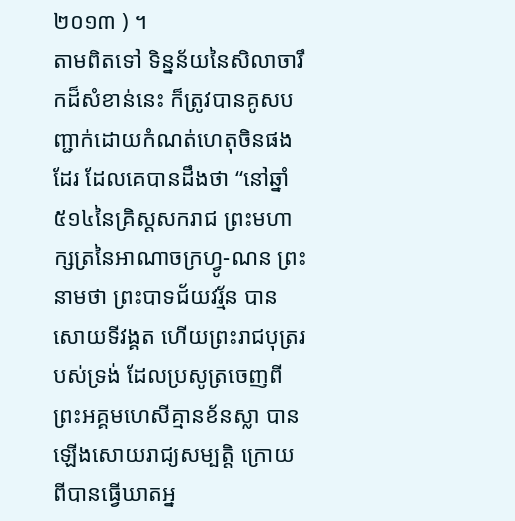២០១៣ ) ។
តាមពិតទៅ ទិន្នន័យនៃសិលាចារឹកដ៏សំខាន់នេះ ក៏ត្រូវបានគូសបញ្ជាក់ដោយកំណត់ហេតុចិនផងដែរ ដែលគេបានដឹងថា “នៅឆ្នាំ ៥១៤នៃគ្រិស្តសករាជ ព្រះមហាក្សត្រនៃអាណាចក្រហ្វូ-ណន ព្រះនាមថា ព្រះបាទជ័យវរ្ម័ន បានសោយទីវង្គត ហើយព្រះរាជបុត្ររបស់ទ្រង់ ដែលប្រសូត្រចេញពីព្រះអគ្គមហេសីគ្មានខ័នស្លា បានឡើងសោយរាជ្យសម្បត្តិ ក្រោយពីបានធ្វើឃាតអ្ន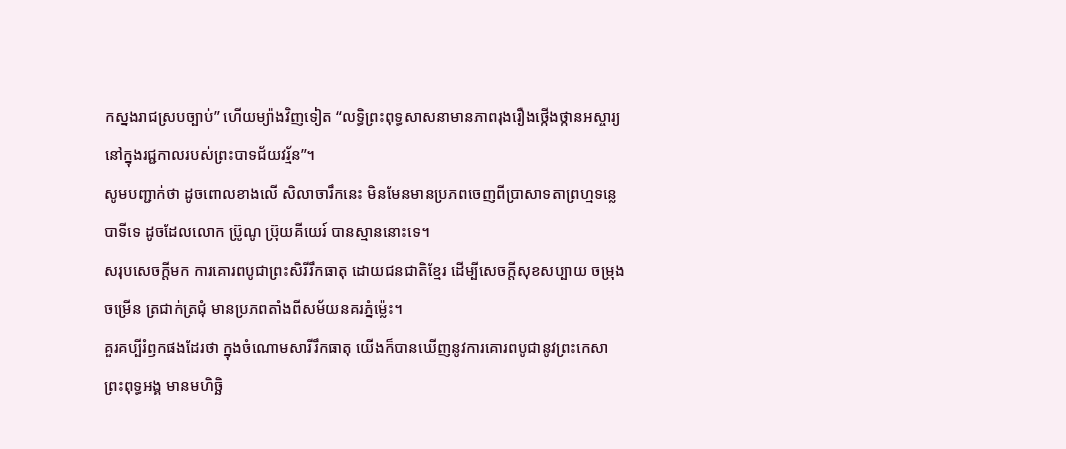កស្នងរាជស្របច្បាប់” ហើយម្យ៉ាងវិញទៀត “លទ្ធិព្រះពុទ្ធសាសនាមានភាពរុងរឿងថ្កើងថ្កានអស្ចារ្យ នៅក្នុងរជ្ជកាលរបស់ព្រះបាទជ័យវរ្ម័ន”។
សូមបញ្ជាក់ថា ដូចពោលខាងលើ សិលាចារឹកនេះ មិនមែនមានប្រភពចេញពីប្រាសាទតាព្រហ្មទន្លេបាទីទេ ដូចដែលលោក ប្រ៊ូណូ ប្រ៊ុយគីយេរ៍ បានស្មាននោះទេ។
សរុបសេចក្តីមក ការគោរពបូជាព្រះសិរីរឹកធាតុ ដោយជនជាតិខ្មែរ ដើម្បីសេចក្តីសុខសប្បាយ ចម្រុងចម្រើន ត្រជាក់ត្រជុំ មានប្រភពតាំងពីសម័យនគរភ្នំម្ល៉េះ។
គួរគប្បីរំឭកផងដែរថា ក្នុងចំណោមសារីរឹកធាតុ យើងក៏បានឃើញនូវការគោរពបូជានូវព្រះកេសាព្រះពុទ្ធអង្គ មានមហិច្ឆិ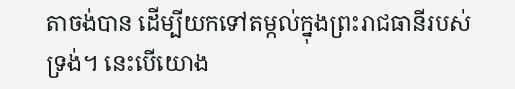តាចង់បាន ដើម្បីយកទៅតម្កល់ក្នុងព្រះរាជធានីរបស់ទ្រង់។ នេះបើយោង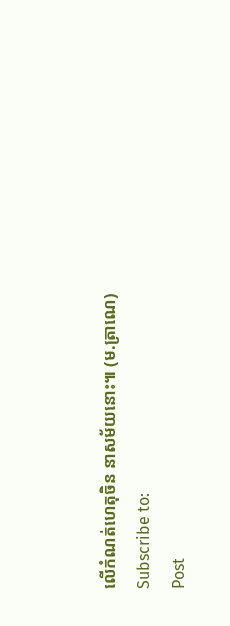លើកំណត់ហេតុចិន នាសម័យនោះ៕ (ម.ត្រាណេ)
Subscribe to:
Post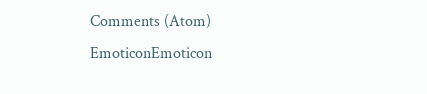Comments (Atom)
EmoticonEmoticon